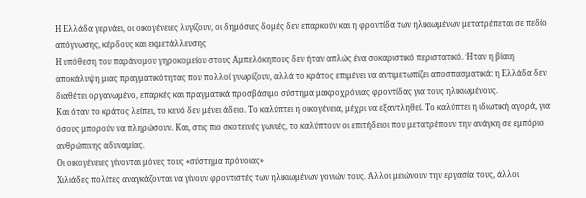Η Ελλάδα γερνάει, οι οικογένειες λυγίζουν, οι δημόσιες δομές δεν επαρκούν και η φροντίδα των ηλικιωμένων μετατρέπεται σε πεδίο απόγνωσης, κέρδους και εκμετάλλευσης
Η υπόθεση του παράνομου γηροκομείου στους Αμπελόκηπους δεν ήταν απλώς ένα σοκαριστικό περιστατικό. Ήταν η βίαιη αποκάλυψη μιας πραγματικότητας που πολλοί γνωρίζουν, αλλά το κράτος επιμένει να αντιμετωπίζει αποσπασματικά: η Ελλάδα δεν διαθέτει οργανωμένο, επαρκές και πραγματικά προσβάσιμο σύστημα μακροχρόνιας φροντίδας για τους ηλικιωμένους.
Και όταν το κράτος λείπει, το κενό δεν μένει άδειο. Το καλύπτει η οικογένεια, μέχρι να εξαντληθεί. Το καλύπτει η ιδιωτική αγορά, για όσους μπορούν να πληρώσουν. Και, στις πιο σκοτεινές γωνιές, το καλύπτουν οι επιτήδειοι που μετατρέπουν την ανάγκη σε εμπόριο ανθρώπινης αδυναμίας.
Οι οικογένειες γίνονται μόνες τους «σύστημα πρόνοιας»
Χιλιάδες πολίτες αναγκάζονται να γίνουν φροντιστές των ηλικιωμένων γονιών τους. Άλλοι μειώνουν την εργασία τους, άλλοι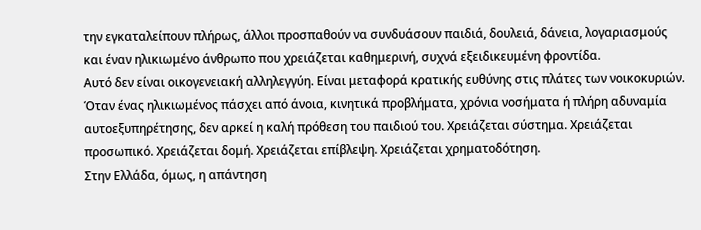την εγκαταλείπουν πλήρως, άλλοι προσπαθούν να συνδυάσουν παιδιά, δουλειά, δάνεια, λογαριασμούς και έναν ηλικιωμένο άνθρωπο που χρειάζεται καθημερινή, συχνά εξειδικευμένη φροντίδα.
Αυτό δεν είναι οικογενειακή αλληλεγγύη. Είναι μεταφορά κρατικής ευθύνης στις πλάτες των νοικοκυριών.
Όταν ένας ηλικιωμένος πάσχει από άνοια, κινητικά προβλήματα, χρόνια νοσήματα ή πλήρη αδυναμία αυτοεξυπηρέτησης, δεν αρκεί η καλή πρόθεση του παιδιού του. Χρειάζεται σύστημα. Χρειάζεται προσωπικό. Χρειάζεται δομή. Χρειάζεται επίβλεψη. Χρειάζεται χρηματοδότηση.
Στην Ελλάδα, όμως, η απάντηση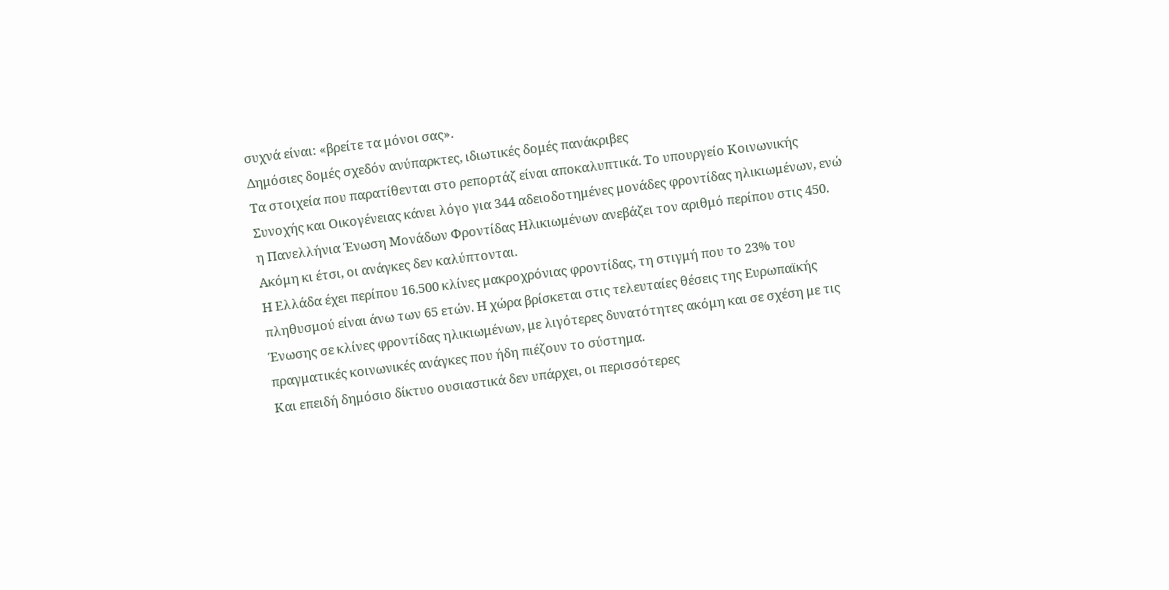συχνά είναι: «βρείτε τα μόνοι σας».
Δημόσιες δομές σχεδόν ανύπαρκτες, ιδιωτικές δομές πανάκριβες
Τα στοιχεία που παρατίθενται στο ρεπορτάζ είναι αποκαλυπτικά. Το υπουργείο Κοινωνικής Συνοχής και Οικογένειας κάνει λόγο για 344 αδειοδοτημένες μονάδες φροντίδας ηλικιωμένων, ενώ η Πανελλήνια Ένωση Μονάδων Φροντίδας Ηλικιωμένων ανεβάζει τον αριθμό περίπου στις 450.
Ακόμη κι έτσι, οι ανάγκες δεν καλύπτονται.
Η Ελλάδα έχει περίπου 16.500 κλίνες μακροχρόνιας φροντίδας, τη στιγμή που το 23% του πληθυσμού είναι άνω των 65 ετών. Η χώρα βρίσκεται στις τελευταίες θέσεις της Ευρωπαϊκής Ένωσης σε κλίνες φροντίδας ηλικιωμένων, με λιγότερες δυνατότητες ακόμη και σε σχέση με τις πραγματικές κοινωνικές ανάγκες που ήδη πιέζουν το σύστημα.
Και επειδή δημόσιο δίκτυο ουσιαστικά δεν υπάρχει, οι περισσότερες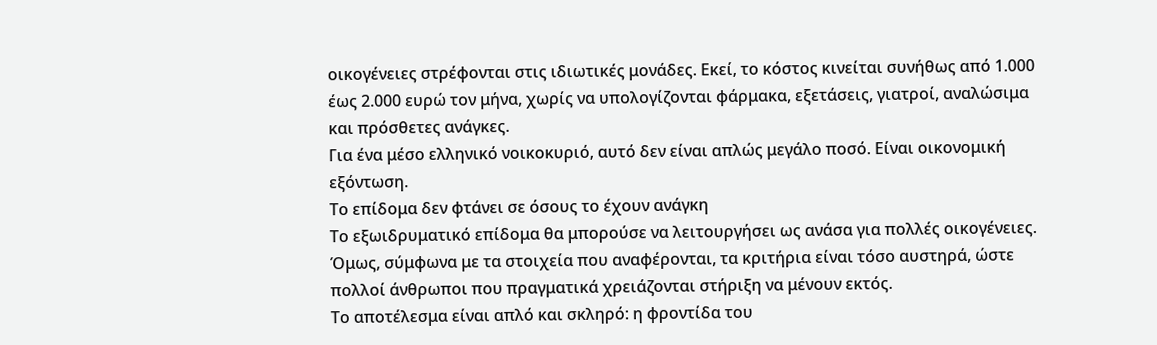οικογένειες στρέφονται στις ιδιωτικές μονάδες. Εκεί, το κόστος κινείται συνήθως από 1.000 έως 2.000 ευρώ τον μήνα, χωρίς να υπολογίζονται φάρμακα, εξετάσεις, γιατροί, αναλώσιμα και πρόσθετες ανάγκες.
Για ένα μέσο ελληνικό νοικοκυριό, αυτό δεν είναι απλώς μεγάλο ποσό. Είναι οικονομική εξόντωση.
Το επίδομα δεν φτάνει σε όσους το έχουν ανάγκη
Το εξωιδρυματικό επίδομα θα μπορούσε να λειτουργήσει ως ανάσα για πολλές οικογένειες. Όμως, σύμφωνα με τα στοιχεία που αναφέρονται, τα κριτήρια είναι τόσο αυστηρά, ώστε πολλοί άνθρωποι που πραγματικά χρειάζονται στήριξη να μένουν εκτός.
Το αποτέλεσμα είναι απλό και σκληρό: η φροντίδα του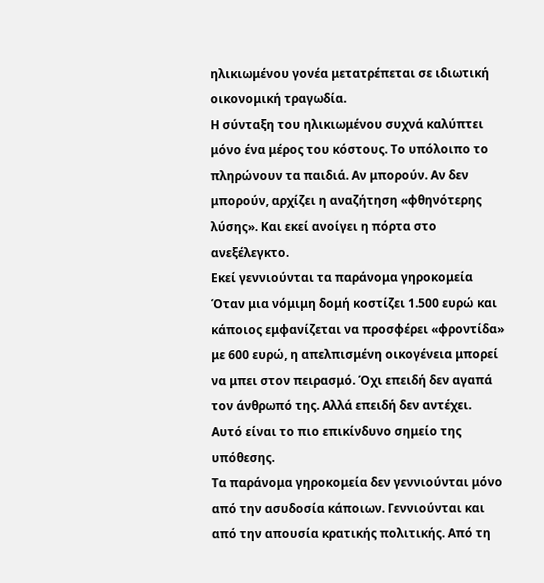ηλικιωμένου γονέα μετατρέπεται σε ιδιωτική οικονομική τραγωδία.
Η σύνταξη του ηλικιωμένου συχνά καλύπτει μόνο ένα μέρος του κόστους. Το υπόλοιπο το πληρώνουν τα παιδιά. Αν μπορούν. Αν δεν μπορούν, αρχίζει η αναζήτηση «φθηνότερης λύσης». Και εκεί ανοίγει η πόρτα στο ανεξέλεγκτο.
Εκεί γεννιούνται τα παράνομα γηροκομεία
Όταν μια νόμιμη δομή κοστίζει 1.500 ευρώ και κάποιος εμφανίζεται να προσφέρει «φροντίδα» με 600 ευρώ, η απελπισμένη οικογένεια μπορεί να μπει στον πειρασμό. Όχι επειδή δεν αγαπά τον άνθρωπό της. Αλλά επειδή δεν αντέχει.
Αυτό είναι το πιο επικίνδυνο σημείο της υπόθεσης.
Τα παράνομα γηροκομεία δεν γεννιούνται μόνο από την ασυδοσία κάποιων. Γεννιούνται και από την απουσία κρατικής πολιτικής. Από τη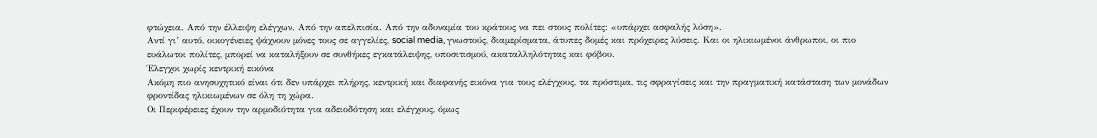φτώχεια. Από την έλλειψη ελέγχων. Από την απελπισία. Από την αδυναμία του κράτους να πει στους πολίτες: «υπάρχει ασφαλής λύση».
Αντί γι’ αυτό, οικογένειες ψάχνουν μόνες τους σε αγγελίες, social media, γνωστούς, διαμερίσματα, άτυπες δομές και πρόχειρες λύσεις. Και οι ηλικιωμένοι άνθρωποι, οι πιο ευάλωτοι πολίτες, μπορεί να καταλήξουν σε συνθήκες εγκατάλειψης, υποσιτισμού, ακαταλληλότητας και φόβου.
Έλεγχοι χωρίς κεντρική εικόνα
Ακόμη πιο ανησυχητικό είναι ότι δεν υπάρχει πλήρης, κεντρική και διαφανής εικόνα για τους ελέγχους, τα πρόστιμα, τις σφραγίσεις και την πραγματική κατάσταση των μονάδων φροντίδας ηλικιωμένων σε όλη τη χώρα.
Οι Περιφέρειες έχουν την αρμοδιότητα για αδειοδότηση και ελέγχους, όμως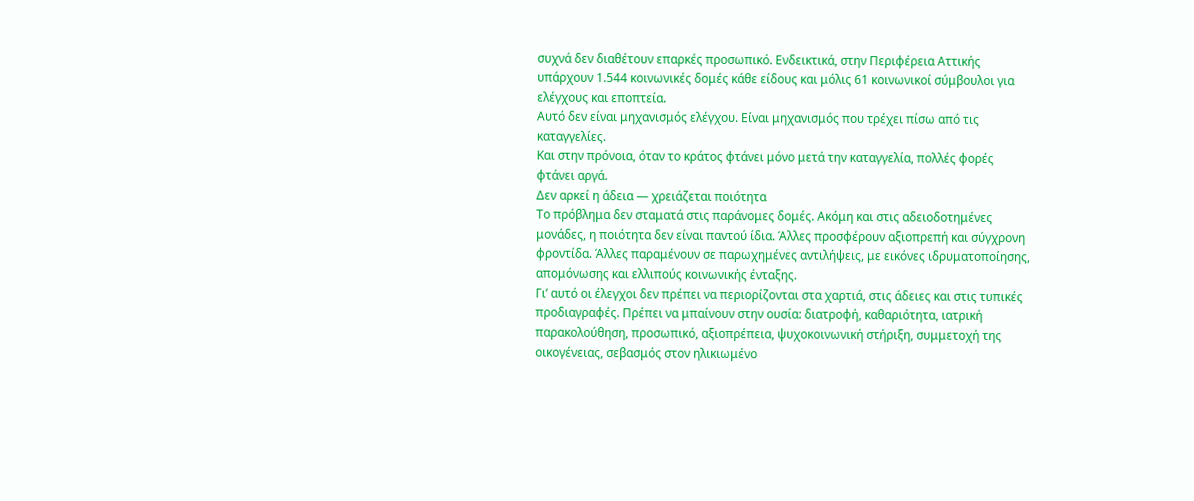συχνά δεν διαθέτουν επαρκές προσωπικό. Ενδεικτικά, στην Περιφέρεια Αττικής υπάρχουν 1.544 κοινωνικές δομές κάθε είδους και μόλις 61 κοινωνικοί σύμβουλοι για ελέγχους και εποπτεία.
Αυτό δεν είναι μηχανισμός ελέγχου. Είναι μηχανισμός που τρέχει πίσω από τις καταγγελίες.
Και στην πρόνοια, όταν το κράτος φτάνει μόνο μετά την καταγγελία, πολλές φορές φτάνει αργά.
Δεν αρκεί η άδεια — χρειάζεται ποιότητα
Το πρόβλημα δεν σταματά στις παράνομες δομές. Ακόμη και στις αδειοδοτημένες μονάδες, η ποιότητα δεν είναι παντού ίδια. Άλλες προσφέρουν αξιοπρεπή και σύγχρονη φροντίδα. Άλλες παραμένουν σε παρωχημένες αντιλήψεις, με εικόνες ιδρυματοποίησης, απομόνωσης και ελλιπούς κοινωνικής ένταξης.
Γι’ αυτό οι έλεγχοι δεν πρέπει να περιορίζονται στα χαρτιά, στις άδειες και στις τυπικές προδιαγραφές. Πρέπει να μπαίνουν στην ουσία: διατροφή, καθαριότητα, ιατρική παρακολούθηση, προσωπικό, αξιοπρέπεια, ψυχοκοινωνική στήριξη, συμμετοχή της οικογένειας, σεβασμός στον ηλικιωμένο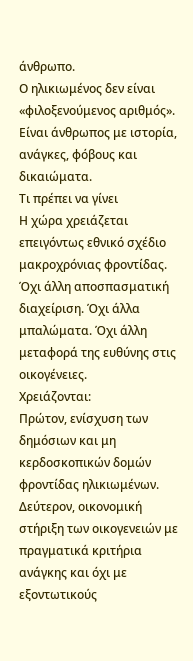άνθρωπο.
Ο ηλικιωμένος δεν είναι «φιλοξενούμενος αριθμός». Είναι άνθρωπος με ιστορία, ανάγκες, φόβους και δικαιώματα.
Τι πρέπει να γίνει
Η χώρα χρειάζεται επειγόντως εθνικό σχέδιο μακροχρόνιας φροντίδας. Όχι άλλη αποσπασματική διαχείριση. Όχι άλλα μπαλώματα. Όχι άλλη μεταφορά της ευθύνης στις οικογένειες.
Χρειάζονται:
Πρώτον, ενίσχυση των δημόσιων και μη κερδοσκοπικών δομών φροντίδας ηλικιωμένων.
Δεύτερον, οικονομική στήριξη των οικογενειών με πραγματικά κριτήρια ανάγκης και όχι με εξοντωτικούς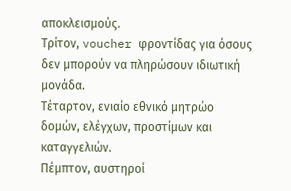αποκλεισμούς.
Τρίτον, voucher φροντίδας για όσους δεν μπορούν να πληρώσουν ιδιωτική μονάδα.
Τέταρτον, ενιαίο εθνικό μητρώο δομών, ελέγχων, προστίμων και καταγγελιών.
Πέμπτον, αυστηροί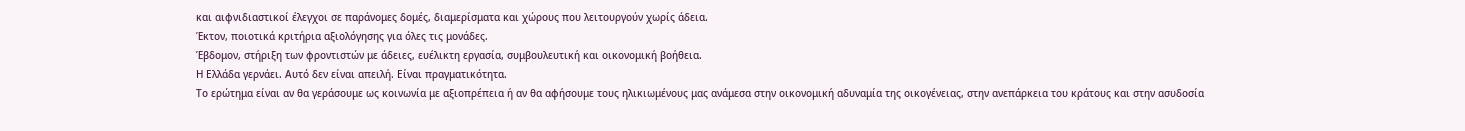και αιφνιδιαστικοί έλεγχοι σε παράνομες δομές, διαμερίσματα και χώρους που λειτουργούν χωρίς άδεια.
Έκτον, ποιοτικά κριτήρια αξιολόγησης για όλες τις μονάδες.
Έβδομον, στήριξη των φροντιστών με άδειες, ευέλικτη εργασία, συμβουλευτική και οικονομική βοήθεια.
Η Ελλάδα γερνάει. Αυτό δεν είναι απειλή. Είναι πραγματικότητα.
Το ερώτημα είναι αν θα γεράσουμε ως κοινωνία με αξιοπρέπεια ή αν θα αφήσουμε τους ηλικιωμένους μας ανάμεσα στην οικονομική αδυναμία της οικογένειας, στην ανεπάρκεια του κράτους και στην ασυδοσία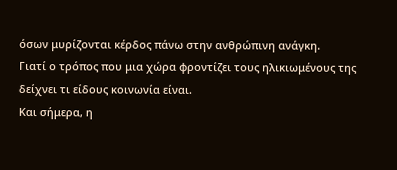όσων μυρίζονται κέρδος πάνω στην ανθρώπινη ανάγκη.
Γιατί ο τρόπος που μια χώρα φροντίζει τους ηλικιωμένους της δείχνει τι είδους κοινωνία είναι.
Και σήμερα, η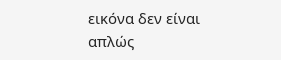εικόνα δεν είναι απλώς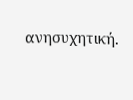ανησυχητική.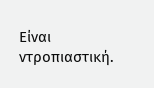Είναι ντροπιαστική.